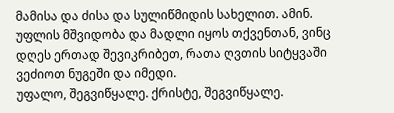მამისა და ძისა და სულიწმიდის სახელით. ამინ. უფლის მშვიდობა და მადლი იყოს თქვენთან, ვინც დღეს ერთად შევიკრიბეთ, რათა ღვთის სიტყვაში ვეძიოთ ნუგეში და იმედი.
უფალო, შეგვიწყალე. ქრისტე, შეგვიწყალე.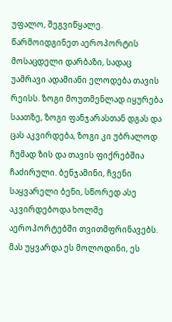უფალო, შეგვიწყალე.
წარმოიდგინეთ აეროპორტის მოსაცდელი დარბაზი, სადაც უამრავი ადამიანი ელოდება თავის რეისს. ზოგი მოუთმენლად იყურება საათზე, ზოგი ფანჯარასთან დგას და ცას აკვირდება, ზოგი კი უბრალოდ ჩუმად ზის და თავის ფიქრებშია ჩაძირული. ბენჯამინი, ჩვენი საყვარელი ბენი, სწორედ ასე აკვირდებოდა ხოლმე აეროპორტებში თვითმფრინავებს. მას უყვარდა ეს მოლოდინი, ეს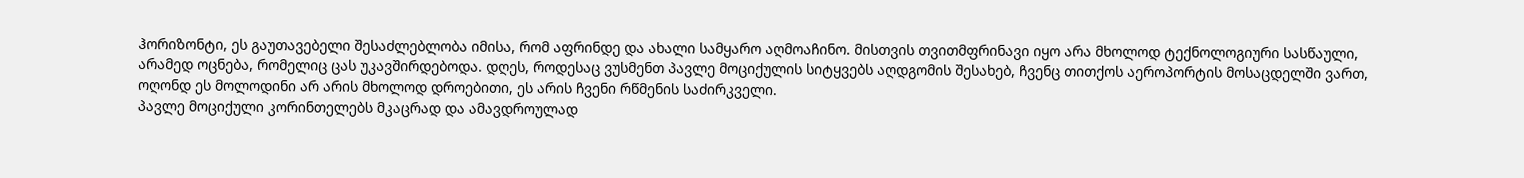ჰორიზონტი, ეს გაუთავებელი შესაძლებლობა იმისა, რომ აფრინდე და ახალი სამყარო აღმოაჩინო. მისთვის თვითმფრინავი იყო არა მხოლოდ ტექნოლოგიური სასწაული, არამედ ოცნება, რომელიც ცას უკავშირდებოდა. დღეს, როდესაც ვუსმენთ პავლე მოციქულის სიტყვებს აღდგომის შესახებ, ჩვენც თითქოს აეროპორტის მოსაცდელში ვართ, ოღონდ ეს მოლოდინი არ არის მხოლოდ დროებითი, ეს არის ჩვენი რწმენის საძირკველი.
პავლე მოციქული კორინთელებს მკაცრად და ამავდროულად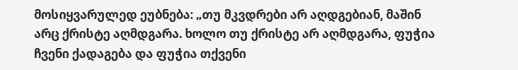მოსიყვარულედ ეუბნება: „თუ მკვდრები არ აღდგებიან, მაშინ არც ქრისტე აღმდგარა. ხოლო თუ ქრისტე არ აღმდგარა, ფუჭია ჩვენი ქადაგება და ფუჭია თქვენი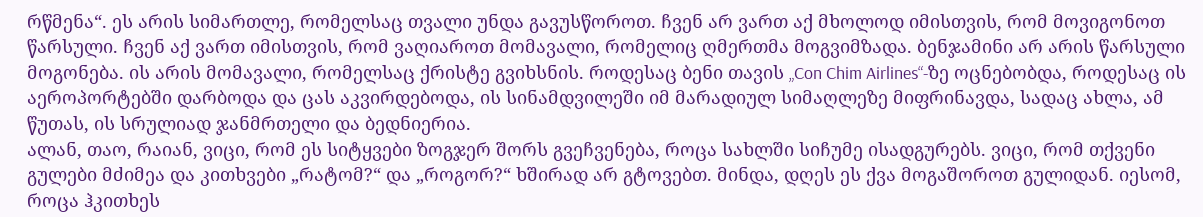რწმენა“. ეს არის სიმართლე, რომელსაც თვალი უნდა გავუსწოროთ. ჩვენ არ ვართ აქ მხოლოდ იმისთვის, რომ მოვიგონოთ წარსული. ჩვენ აქ ვართ იმისთვის, რომ ვაღიაროთ მომავალი, რომელიც ღმერთმა მოგვიმზადა. ბენჯამინი არ არის წარსული მოგონება. ის არის მომავალი, რომელსაც ქრისტე გვიხსნის. როდესაც ბენი თავის „Con Chim Airlines“-ზე ოცნებობდა, როდესაც ის აეროპორტებში დარბოდა და ცას აკვირდებოდა, ის სინამდვილეში იმ მარადიულ სიმაღლეზე მიფრინავდა, სადაც ახლა, ამ წუთას, ის სრულიად ჯანმრთელი და ბედნიერია.
ალან, თაო, რაიან, ვიცი, რომ ეს სიტყვები ზოგჯერ შორს გვეჩვენება, როცა სახლში სიჩუმე ისადგურებს. ვიცი, რომ თქვენი გულები მძიმეა და კითხვები „რატომ?“ და „როგორ?“ ხშირად არ გტოვებთ. მინდა, დღეს ეს ქვა მოგაშოროთ გულიდან. იესომ, როცა ჰკითხეს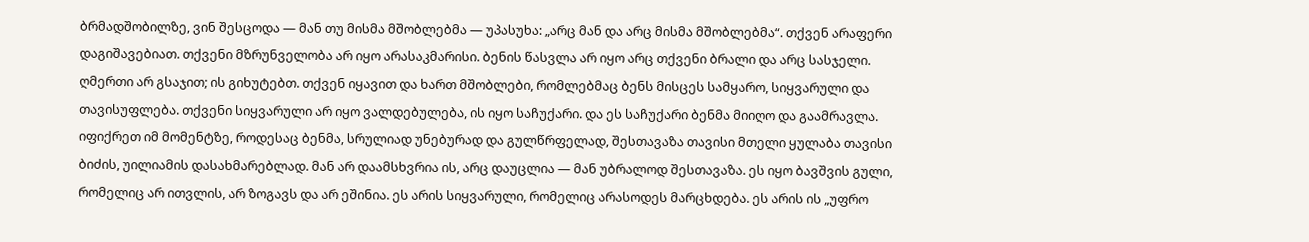ბრმადშობილზე, ვინ შესცოდა — მან თუ მისმა მშობლებმა — უპასუხა: „არც მან და არც მისმა მშობლებმა“. თქვენ არაფერი დაგიშავებიათ. თქვენი მზრუნველობა არ იყო არასაკმარისი. ბენის წასვლა არ იყო არც თქვენი ბრალი და არც სასჯელი. ღმერთი არ გსაჯით; ის გიხუტებთ. თქვენ იყავით და ხართ მშობლები, რომლებმაც ბენს მისცეს სამყარო, სიყვარული და თავისუფლება. თქვენი სიყვარული არ იყო ვალდებულება, ის იყო საჩუქარი. და ეს საჩუქარი ბენმა მიიღო და გაამრავლა.
იფიქრეთ იმ მომენტზე, როდესაც ბენმა, სრულიად უნებურად და გულწრფელად, შესთავაზა თავისი მთელი ყულაბა თავისი ბიძის, უილიამის დასახმარებლად. მან არ დაამსხვრია ის, არც დაუცლია — მან უბრალოდ შესთავაზა. ეს იყო ბავშვის გული, რომელიც არ ითვლის, არ ზოგავს და არ ეშინია. ეს არის სიყვარული, რომელიც არასოდეს მარცხდება. ეს არის ის „უფრო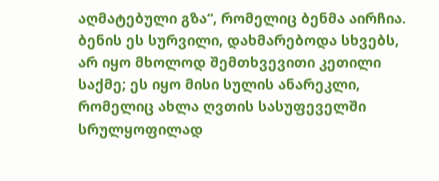აღმატებული გზა“, რომელიც ბენმა აირჩია. ბენის ეს სურვილი, დახმარებოდა სხვებს, არ იყო მხოლოდ შემთხვევითი კეთილი საქმე; ეს იყო მისი სულის ანარეკლი, რომელიც ახლა ღვთის სასუფეველში სრულყოფილად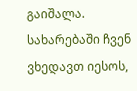გაიშალა.
სახარებაში ჩვენ ვხედავთ იესოს,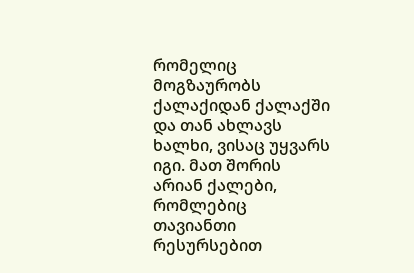რომელიც მოგზაურობს ქალაქიდან ქალაქში და თან ახლავს ხალხი, ვისაც უყვარს იგი. მათ შორის არიან ქალები, რომლებიც თავიანთი რესურსებით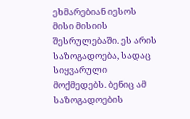ეხმარებიან იესოს მისი მისიის შესრულებაში. ეს არის საზოგადოება, სადაც სიყვარული მოქმედებს. ბენიც ამ საზოგადოების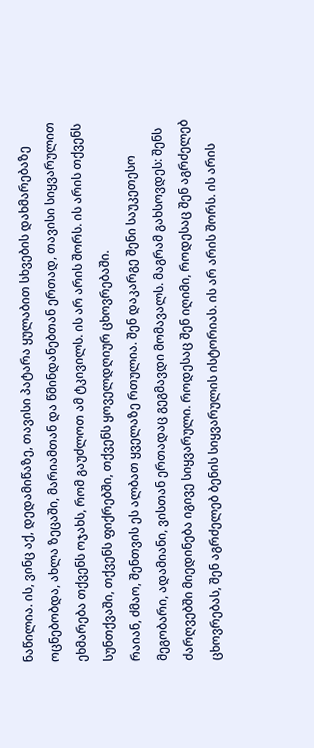ნაწილია. ის, ვინც აქ, დედამიწაზე, თავისი პატარა ყულაბით სხვების დახმარებაზე ოცნებობდა, ახლა ზეცაში, მარიამთან და წმინდანებთან ერთად, თავისი სიყვარულით ეხმარება თქვენს ოჯახს, რომ გაუძლოთ ამ ტკივილს. ის არ არის შორს. ის არის თქვენს სუნთქვაში, თქვენს ფიქრებში, თქვენს ყოველდღიურ ცხოვრებაში.
რაიან, ძმაო, შენთვის ეს ალბათ ყველაზე რთულია. შენ დაკარგე შენი საუკეთესო მეგობარი, ადამიანი, ვისთან ერთადაც გეგმავდი მომავალს. მაგრამ გახსოვდეს: შენს ძარღვებში მიედინება იგივე სიყვარული. როდესაც შენ იღიმი, როდესაც შენ აგრძელებ ცხოვრებას, შენ აგრძელებ ბენის სიყვარულის ისტორიას. ის არ არის შორს. ის არის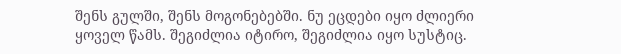შენს გულში, შენს მოგონებებში. ნუ ეცდები იყო ძლიერი ყოველ წამს. შეგიძლია იტირო, შეგიძლია იყო სუსტიც.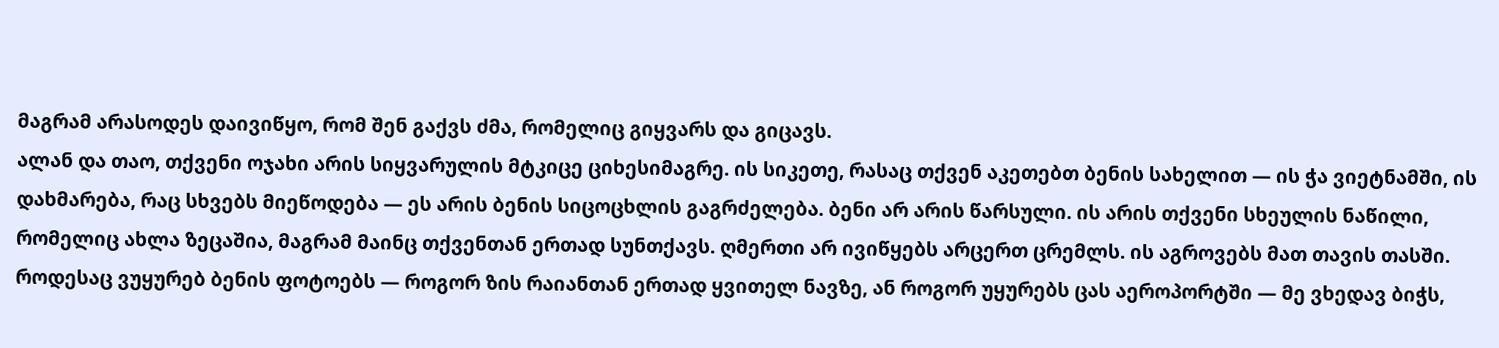მაგრამ არასოდეს დაივიწყო, რომ შენ გაქვს ძმა, რომელიც გიყვარს და გიცავს.
ალან და თაო, თქვენი ოჯახი არის სიყვარულის მტკიცე ციხესიმაგრე. ის სიკეთე, რასაც თქვენ აკეთებთ ბენის სახელით — ის ჭა ვიეტნამში, ის დახმარება, რაც სხვებს მიეწოდება — ეს არის ბენის სიცოცხლის გაგრძელება. ბენი არ არის წარსული. ის არის თქვენი სხეულის ნაწილი, რომელიც ახლა ზეცაშია, მაგრამ მაინც თქვენთან ერთად სუნთქავს. ღმერთი არ ივიწყებს არცერთ ცრემლს. ის აგროვებს მათ თავის თასში.
როდესაც ვუყურებ ბენის ფოტოებს — როგორ ზის რაიანთან ერთად ყვითელ ნავზე, ან როგორ უყურებს ცას აეროპორტში — მე ვხედავ ბიჭს,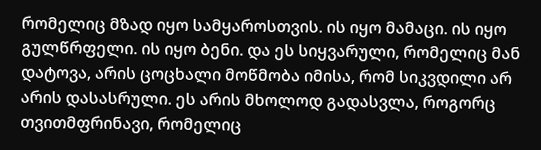რომელიც მზად იყო სამყაროსთვის. ის იყო მამაცი. ის იყო გულწრფელი. ის იყო ბენი. და ეს სიყვარული, რომელიც მან დატოვა, არის ცოცხალი მოწმობა იმისა, რომ სიკვდილი არ არის დასასრული. ეს არის მხოლოდ გადასვლა, როგორც თვითმფრინავი, რომელიც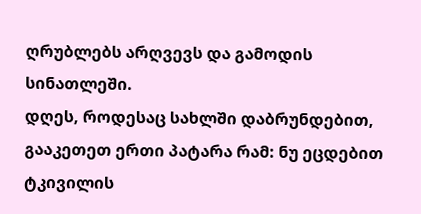ღრუბლებს არღვევს და გამოდის სინათლეში.
დღეს, როდესაც სახლში დაბრუნდებით, გააკეთეთ ერთი პატარა რამ: ნუ ეცდებით ტკივილის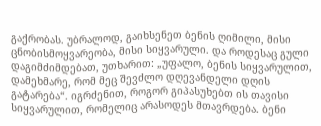გაქრობას. უბრალოდ, გაიხსენეთ ბენის ღიმილი, მისი ცნობისმოყვარეობა, მისი სიყვარული. და როდესაც გული დაგიმძიმდებათ, უთხარით: „უფალო, ბენის სიყვარულით, დამეხმარე, რომ მეც შევძლო დღევანდელი დღის გატარება“. იგრძენით, როგორ გიპასუხებთ ის თავისი სიყვარულით, რომელიც არასოდეს მთავრდება. ბენი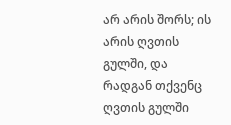არ არის შორს; ის არის ღვთის გულში, და რადგან თქვენც ღვთის გულში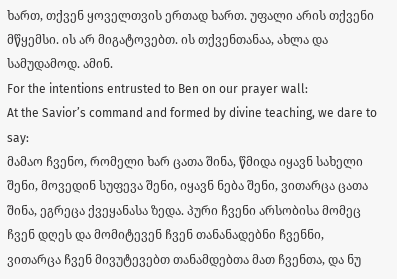ხართ, თქვენ ყოველთვის ერთად ხართ. უფალი არის თქვენი მწყემსი. ის არ მიგატოვებთ. ის თქვენთანაა, ახლა და სამუდამოდ. ამინ.
For the intentions entrusted to Ben on our prayer wall:
At the Savior’s command and formed by divine teaching, we dare to say:
მამაო ჩვენო, რომელი ხარ ცათა შინა, წმიდა იყავნ სახელი შენი, მოვედინ სუფევა შენი, იყავნ ნება შენი, ვითარცა ცათა შინა, ეგრეცა ქვეყანასა ზედა. პური ჩვენი არსობისა მომეც ჩვენ დღეს და მომიტევენ ჩვენ თანანადებნი ჩვენნი, ვითარცა ჩვენ მივუტევებთ თანამდებთა მათ ჩვენთა, და ნუ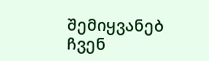შემიყვანებ ჩვენ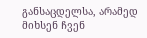განსაცდელსა, არამედ მიხსენ ჩვენ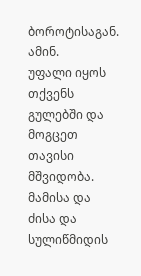ბოროტისაგან. ამინ.
უფალი იყოს თქვენს გულებში და მოგცეთ თავისი მშვიდობა. მამისა და ძისა და სულიწმიდის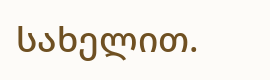სახელით.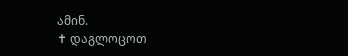ამინ.
✝ დაგლოცოთ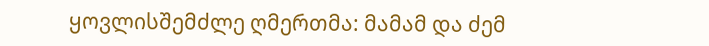ყოვლისშემძლე ღმერთმა: მამამ და ძემ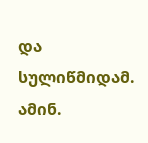და სულიწმიდამ. ამინ.